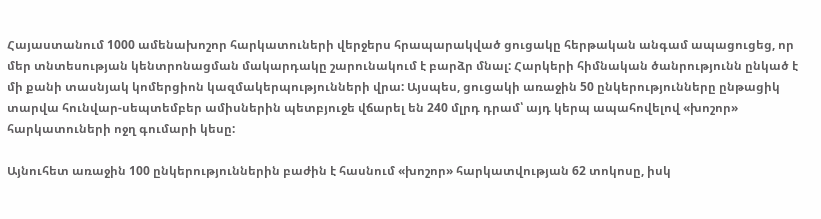Հայաստանում 1000 ամենախոշոր հարկատուների վերջերս հրապարակված ցուցակը հերթական անգամ ապացուցեց, որ մեր տնտեսության կենտրոնացման մակարդակը շարունակում է բարձր մնալ: Հարկերի հիմնական ծանրությունն ընկած է մի քանի տասնյակ կոմերցիոն կազմակերպությունների վրա: Այսպես, ցուցակի առաջին 50 ընկերությունները ընթացիկ տարվա հունվար-սեպտեմբեր ամիսներին պետբյուջե վճարել են 240 մլրդ դրամ՝ այդ կերպ ապահովելով «խոշոր» հարկատուների ոջղ գումարի կեսը:

Այնուհետ առաջին 100 ընկերություններին բաժին է հասնում «խոշոր» հարկատվության 62 տոկոսը, իսկ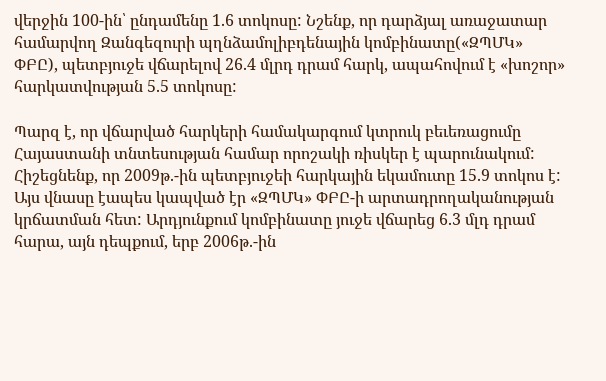վերջին 100-ին՝ ընդամենը 1.6 տոկոսը: Նշենք, որ դարձյալ առաջատար համարվող Զանգեզուրի պղնձամոլիբդենային կոմբինատը(«ԶՊՄԿ» ՓԲԸ), պետբյուջե վճարելով 26.4 մլրդ դրամ հարկ, ապահովում է «խոշոր» հարկատվության 5.5 տոկոսը:

Պարզ է, որ վճարված հարկերի համակարգում կտրուկ բեւեռացումը Հայաստանի տնտեսության համար որոշակի ռիսկեր է պարունակում: Հիշեցնենք, որ 2009թ.-ին պետբյուջեի հարկային եկամուտը 15.9 տոկոս է: Այս վնասը էապես կապված էր «ԶՊՄԿ» ՓԲԸ-ի արտադրողականության կրճատման հետ: Արդյունքում կոմբինատը յուջե վճարեց 6.3 մլդ դրամ հարա, այն դեպքում, երբ 2006թ.-ին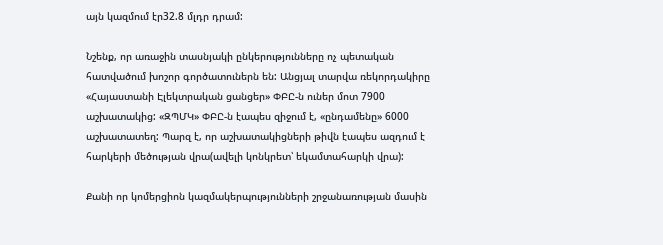այն կազմում էր32.8 մլդր դրամ:

Նշենք, որ առաջին տասնյակի ընկերությունները ոչ պետական հատվածում խոշոր գործատուներն են: Անցյալ տարվա ռեկորդակիրը «Հայաստանի Էլեկտրական ցանցեր» ՓԲԸ-ն ուներ մոտ 7900 աշխատակից: «ԶՊՄԿ» ՓԲԸ-ն էապես զիջում է, «ընդամենը» 6000 աշխատատեղ: Պարզ է, որ աշխատակիցների թիվն էապես ազդում է հարկերի մեծության վրա(ավելի կոնկրետ՝ եկամտահարկի վրա):

Քանի որ կոմերցիոն կազմակերպությունների շրջանառության մասին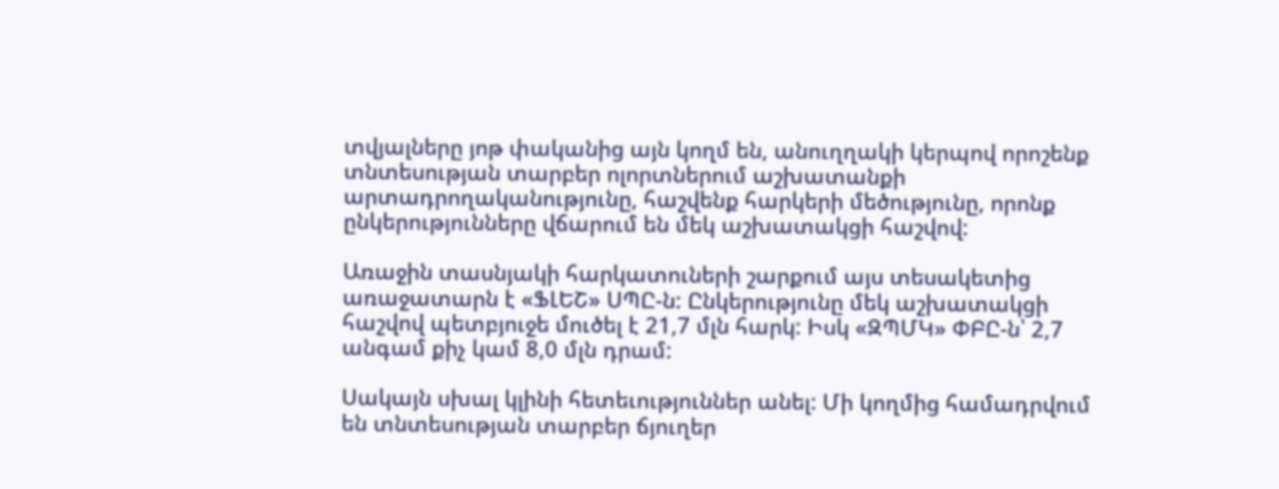տվյալները յոթ փականից այն կողմ են, անուղղակի կերպով որոշենք տնտեսության տարբեր ոլորտներում աշխատանքի արտադրողականությունը, հաշվենք հարկերի մեծությունը, որոնք ընկերությունները վճարում են մեկ աշխատակցի հաշվով:

Առաջին տասնյակի հարկատուների շարքում այս տեսակետից առաջատարն է «ՖԼԵՇ» ՍՊԸ-ն: Ընկերությունը մեկ աշխատակցի հաշվով պետբյուջե մուծել է 21,7 մլն հարկ: Իսկ «ԶՊՄԿ» ՓԲԸ-ն՝ 2,7 անգամ քիչ կամ 8,0 մլն դրամ:

Սակայն սխալ կլինի հետեւություններ անել: Մի կողմից համադրվում են տնտեսության տարբեր ճյուղեր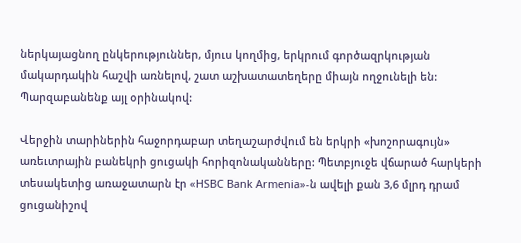ներկայացնող ընկերություններ, մյուս կողմից, երկրում գործազրկության մակարդակին հաշվի առնելով, շատ աշխատատեղերը միայն ողջունելի են: Պարզաբանենք այլ օրինակով:

Վերջին տարիներին հաջորդաբար տեղաշարժվում են երկրի «խոշորագույն» առեւտրային բանեկրի ցուցակի հորիզոնականները: Պետբյուջե վճարած հարկերի տեսակետից առաջատարն էր «HSBC Bank Armenia»-ն ավելի քան 3,6 մլրդ դրամ ցուցանիշով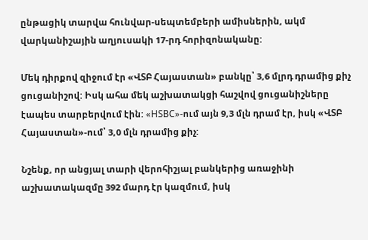ընթացիկ տարվա հունվար-սեպտեմբերի ամիսներին, ակմ վարկանիշային աղյուսակի 17-րդ հորիզոնականը:

Մեկ դիրքով զիջում էր «ՎՏԲ Հայաստան» բանկը՝ 3,6 մլրդ դրամից քիչ ցուցանիշով: Իսկ ահա մեկ աշխատակցի հաշվով ցուցանիշները էապես տարբերվում էին: «HSBC»-ում այն 9,3 մլն դրամ էր, իսկ «ՎՏԲ Հայաստան»-ում՝ 3,0 մլն դրամից քիչ:

Նշենք, որ անցյալ տարի վերոհիշյալ բանկերից առաջինի աշխատակազմը 392 մարդ էր կազմում, իսկ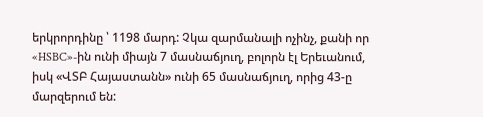երկրորդինը ՝ 1198 մարդ: Չկա զարմանալի ոչինչ, քանի որ «HSBC»-ին ունի միայն 7 մասնաճյուղ, բոլորն էլ Երեւանում, իսկ «ՎՏԲ Հայաստանն» ունի 65 մասնաճյուղ, որից 43-ը մարզերում են: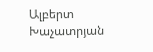Ալբերտ Խաչատրյան